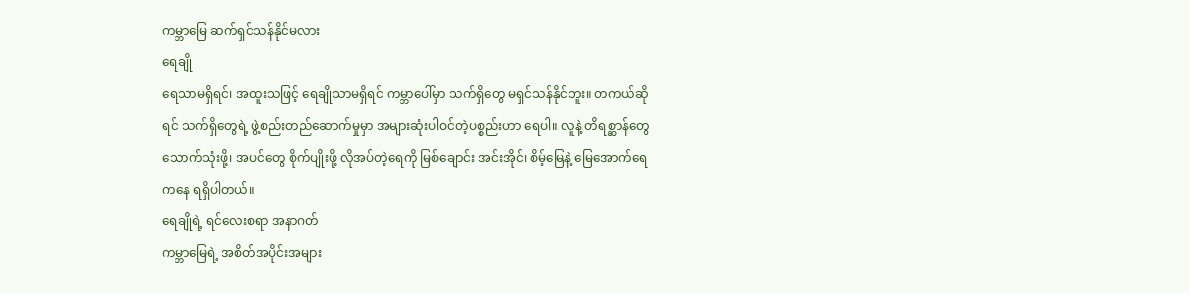ကမ္ဘာမြေ ဆက်ရှင်သန်နိုင်မလား
ရေချို
ရေသာမရှိရင်၊ အထူးသဖြင့် ရေချိုသာမရှိရင် ကမ္ဘာပေါ်မှာ သက်ရှိတွေ မရှင်သန်နိုင်ဘူး။ တကယ်ဆိုရင် သက်ရှိတွေရဲ့ ဖွဲ့စည်းတည်ဆောက်မှုမှာ အများဆုံးပါဝင်တဲ့ပစ္စည်းဟာ ရေပါ။ လူနဲ့ တိရစ္ဆာန်တွေ သောက်သုံးဖို့၊ အပင်တွေ စိုက်ပျိုးဖို့ လိုအပ်တဲ့ရေကို မြစ်ချောင်း အင်းအိုင်၊ စိမ့်မြေနဲ့ မြေအောက်ရေကနေ ရရှိပါတယ်။
ရေချိုရဲ့ ရင်လေးစရာ အနာဂတ်
ကမ္ဘာမြေရဲ့ အစိတ်အပိုင်းအများ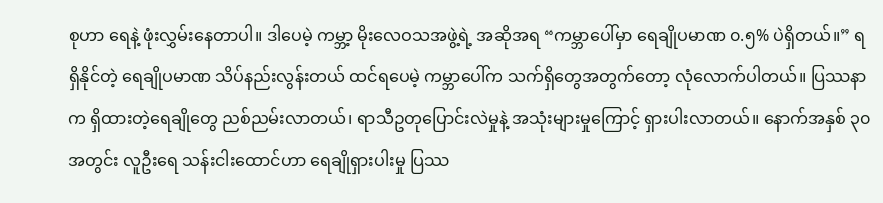စုဟာ ရေနဲ့ ဖုံးလွှမ်းနေတာပါ။ ဒါပေမဲ့ ကမ္ဘာ့ မိုးလေဝသအဖွဲ့ရဲ့ အဆိုအရ “ကမ္ဘာပေါ်မှာ ရေချိုပမာဏ ၀.၅% ပဲရှိတယ်။” ရရှိနိုင်တဲ့ ရေချိုပမာဏ သိပ်နည်းလွန်းတယ် ထင်ရပေမဲ့ ကမ္ဘာပေါ်က သက်ရှိတွေအတွက်တော့ လုံလောက်ပါတယ်။ ပြဿနာက ရှိထားတဲ့ရေချိုတွေ ညစ်ညမ်းလာတယ်၊ ရာသီဥတုပြောင်းလဲမှုနဲ့ အသုံးများမှုကြောင့် ရှားပါးလာတယ်။ နောက်အနှစ် ၃၀ အတွင်း လူဦးရေ သန်းငါးထောင်ဟာ ရေချိုရှားပါးမှု ပြဿ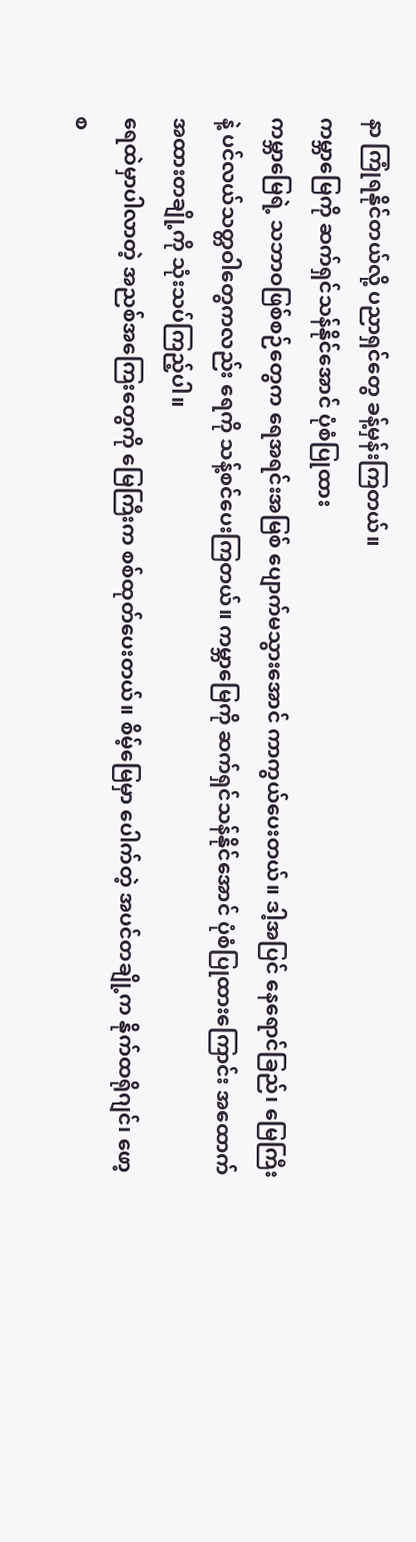နာ ကြုံရနိုင်တယ်လို့ ပညာရှင်တွေ ခန့်မှန်းကြတယ်။
ကမ္ဘာမြေကို ဆက်ရှင်သန်နိုင်အောင် ပုံစံပြုထား
ကမ္ဘာမြေရဲ့ သဘာဝဖြစ်စဉ်တွေက ရေအရင်းအမြစ် ပျောက်မသွားအောင် ကာကွယ်ပေးတယ်။ ဒါ့အပြင် နေရောင်ခြည်၊ မြေကြီးနဲ့ ပင်လယ်သတ္တဝါတွေကလည်း ရေကို သန့်စင်ပေးကြတယ်။ ကမ္ဘာမြေကို ဆက်ရှင်သန်နိုင်အောင် ပုံစံပြုထားကြောင်း အထောက်အထားတချို့ကို သုံးသပ်ကြည့်ပါ။
ရေထဲမှာပါလာတဲ့ အညစ်အကြေးတွေကို မြေကြီးက စစ်ထုတ်ပေးတယ်။ စိမ့်မြေမှာ ပေါက်တဲ့ အပင်တချို့က နိုက်ထရိုဂျင်၊ ဖော့စ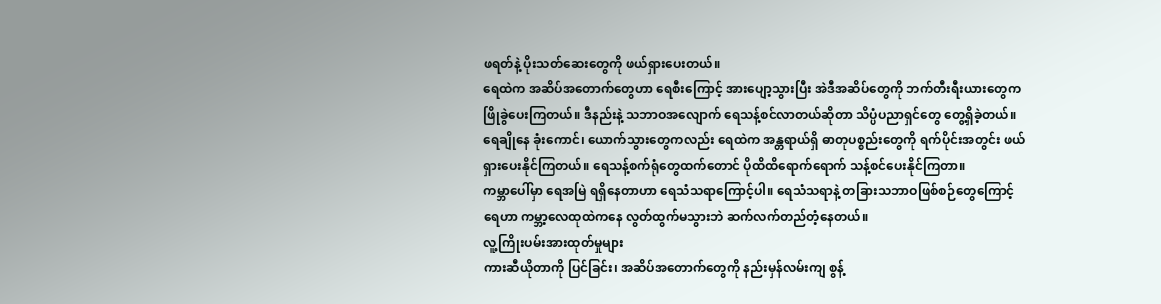ဖရတ်နဲ့ ပိုးသတ်ဆေးတွေကို ဖယ်ရှားပေးတယ်။
ရေထဲက အဆိပ်အတောက်တွေဟာ ရေစီးကြောင့် အားပျော့သွားပြီး အဲဒီအဆိပ်တွေကို ဘက်တီးရီးယားတွေက ဖြိုခွဲပေးကြတယ်။ ဒီနည်းနဲ့ သဘာဝအလျောက် ရေသန့်စင်လာတယ်ဆိုတာ သိပ္ပံပညာရှင်တွေ တွေ့ရှိခဲ့တယ်။
ရေချိုနေ ခုံးကောင်၊ ယောက်သွားတွေကလည်း ရေထဲက အန္တရာယ်ရှိ ဓာတုပစ္စည်းတွေကို ရက်ပိုင်းအတွင်း ဖယ်ရှားပေးနိုင်ကြတယ်။ ရေသန့်စက်ရုံတွေထက်တောင် ပိုထိထိရောက်ရောက် သန့်စင်ပေးနိုင်ကြတာ။
ကမ္ဘာပေါ်မှာ ရေအမြဲ ရရှိနေတာဟာ ရေသံသရာကြောင့်ပါ။ ရေသံသရာနဲ့ တခြားသဘာဝဖြစ်စဉ်တွေကြောင့် ရေဟာ ကမ္ဘာ့လေထုထဲကနေ လွတ်ထွက်မသွားဘဲ ဆက်လက်တည်တံ့နေတယ်။
လူ့ကြိုးပမ်းအားထုတ်မှုများ
ကားဆီယိုတာကို ပြင်ခြင်း၊ အဆိပ်အတောက်တွေကို နည်းမှန်လမ်းကျ စွန့်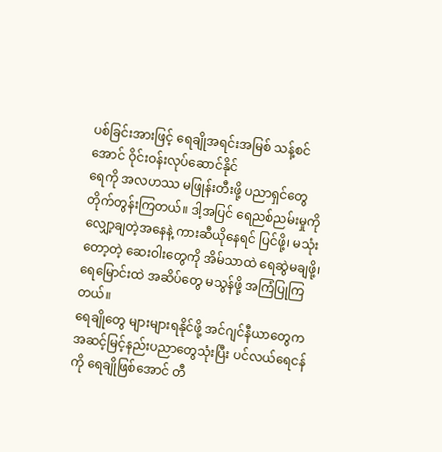ပစ်ခြင်းအားဖြင့် ရေချိုအရင်းအမြစ် သန့်စင်အောင် ဝိုင်းဝန်းလုပ်ဆောင်နိုင်
ရေကို အလဟဿ မဖြုန်းတီးဖို့ ပညာရှင်တွေ တိုက်တွန်းကြတယ်။ ဒါ့အပြင် ရေညစ်ညမ်းမှုကို လျှော့ချတဲ့အနေနဲ့ ကားဆီယိုနေရင် ပြင်ဖို့၊ မသုံးတော့တဲ့ ဆေးဝါးတွေကို အိမ်သာထဲ ရေဆွဲမချဖို့၊ ရေမြောင်းထဲ အဆိပ်တွေ မသွန်ဖို့ အကြံပြုကြတယ်။
ရေချိုတွေ များများရနိုင်ဖို့ အင်ဂျင်နီယာတွေက အဆင့်မြင့်နည်းပညာတွေသုံးပြီး ပင်လယ်ရေငန်ကို ရေချိုဖြစ်အောင် တီ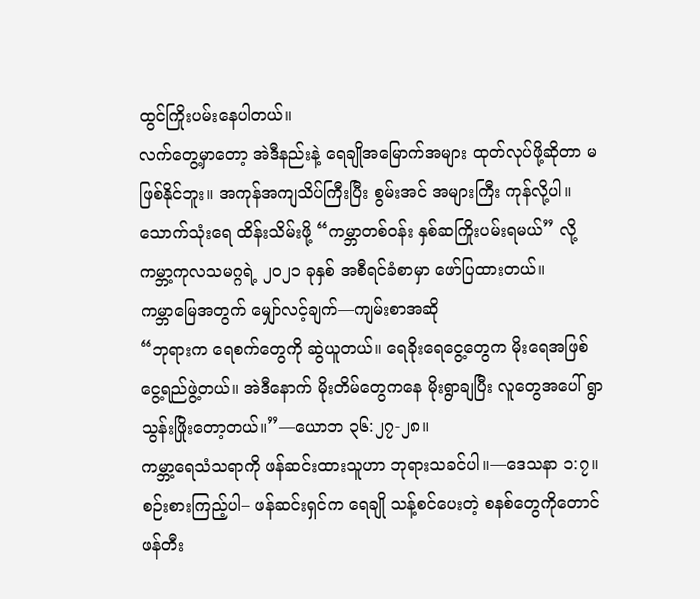ထွင်ကြိုးပမ်းနေပါတယ်။
လက်တွေ့မှာတော့ အဲဒီနည်းနဲ့ ရေချိုအမြောက်အများ ထုတ်လုပ်ဖို့ဆိုတာ မဖြစ်နိုင်ဘူး။ အကုန်အကျသိပ်ကြီးပြီး စွမ်းအင် အများကြီး ကုန်လို့ပါ။ သောက်သုံးရေ ထိန်းသိမ်းဖို့ “ကမ္ဘာတစ်ဝန်း နှစ်ဆကြိုးပမ်းရမယ်” လို့ ကမ္ဘာ့ကုလသမဂ္ဂရဲ့ ၂၀၂၁ ခုနှစ် အစီရင်ခံစာမှာ ဖော်ပြထားတယ်။
ကမ္ဘာမြေအတွက် မျှော်လင့်ချက်—ကျမ်းစာအဆို
“ဘုရားက ရေစက်တွေကို ဆွဲယူတယ်။ ရေခိုးရေငွေ့တွေက မိုးရေအဖြစ် ငွေ့ရည်ဖွဲ့တယ်။ အဲဒီနောက် မိုးတိမ်တွေကနေ မိုးရွာချပြီး လူတွေအပေါ် ရွာသွန်းဖြိုးတော့တယ်။”—ယောဘ ၃၆:၂၇-၂၈။
ကမ္ဘာ့ရေသံသရာကို ဖန်ဆင်းထားသူဟာ ဘုရားသခင်ပါ။—ဒေသနာ ၁:၇။
စဉ်းစားကြည့်ပါ– ဖန်ဆင်းရှင်က ရေချို သန့်စင်ပေးတဲ့ စနစ်တွေကိုတောင် ဖန်တီး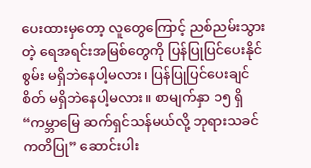ပေးထားမှတော့ လူတွေကြောင့် ညစ်ညမ်းသွားတဲ့ ရေအရင်းအမြစ်တွေကို ပြန်ပြုပြင်ပေးနိုင်စွမ်း မရှိဘဲနေပါ့မလား၊ ပြန်ပြုပြင်ပေးချင်စိတ် မရှိဘဲနေပါ့မလား။ စာမျက်နှာ ၁၅ ရှိ “ကမ္ဘာမြေ ဆက်ရှင်သန်မယ်လို့ ဘုရားသခင် ကတိပြု” ဆောင်းပါး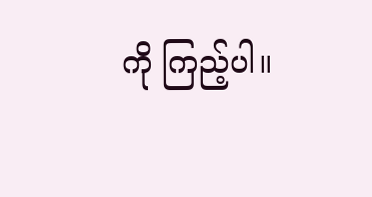ကို ကြည့်ပါ။